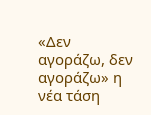«Δεν αγοράζω, δεν αγοράζω» η νέα τάση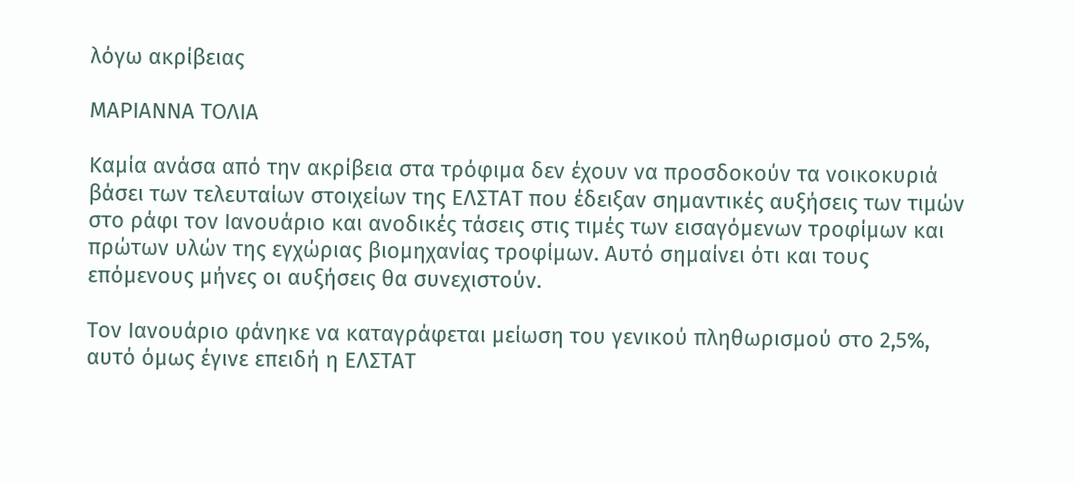λόγω ακρίβειας

ΜΑΡΙΑΝΝΑ ΤΟΛΙΑ

Καμία ανάσα από την ακρίβεια στα τρόφιμα δεν έχουν να προσδοκούν τα νοικοκυριά βάσει των τελευταίων στοιχείων της ΕΛΣΤΑΤ που έδειξαν σημαντικές αυξήσεις των τιμών στο ράφι τον Ιανουάριο και ανοδικές τάσεις στις τιμές των εισαγόμενων τροφίμων και πρώτων υλών της εγχώριας βιομηχανίας τροφίμων. Αυτό σημαίνει ότι και τους επόμενους μήνες οι αυξήσεις θα συνεχιστούν.

Τον Ιανουάριο φάνηκε να καταγράφεται μείωση του γενικού πληθωρισμού στο 2,5%, αυτό όμως έγινε επειδή η ΕΛΣΤΑΤ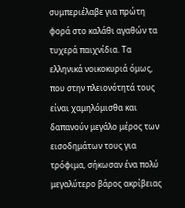συμπεριέλαβε για πρώτη φορά στο καλάθι αγαθών τα τυχερά παιχνίδια. Τα ελληνικά νοικοκυριά όμως, που στην πλειονότητά τους είναι χαμηλόμισθα και δαπανούν μεγάλο μέρος των εισοδημάτων τους για τρόφιμα, σήκωσαν ένα πολύ μεγαλύτερο βάρος ακρίβειας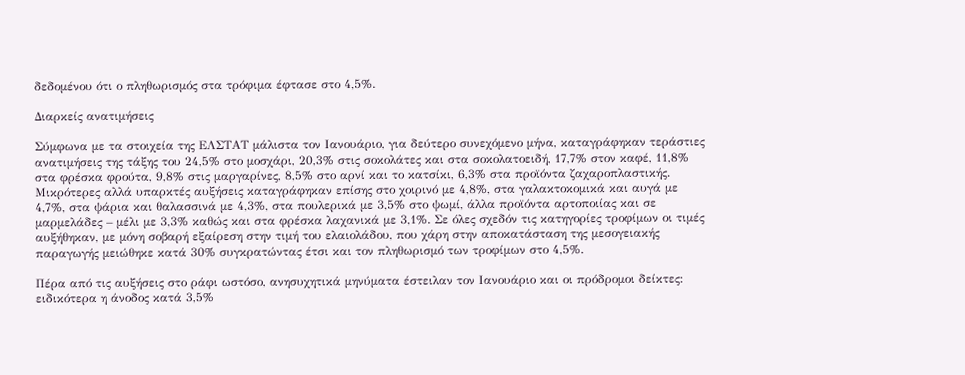δεδομένου ότι ο πληθωρισμός στα τρόφιμα έφτασε στο 4,5%.

Διαρκείς ανατιμήσεις

Σύμφωνα με τα στοιχεία της ΕΛΣΤΑΤ μάλιστα τον Ιανουάριο, για δεύτερο συνεχόμενο μήνα, καταγράφηκαν τεράστιες ανατιμήσεις της τάξης του 24,5% στο μοσχάρι, 20,3% στις σοκολάτες και στα σοκολατοειδή, 17,7% στον καφέ, 11,8% στα φρέσκα φρούτα, 9,8% στις μαργαρίνες, 8,5% στο αρνί και το κατσίκι, 6,3% στα προϊόντα ζαχαροπλαστικής. Μικρότερες αλλά υπαρκτές αυξήσεις καταγράφηκαν επίσης στο χοιρινό με 4,8%, στα γαλακτοκομικά και αυγά με 4,7%, στα ψάρια και θαλασσινά με 4,3%, στα πουλερικά με 3,5% στο ψωμί, άλλα προϊόντα αρτοποιίας και σε μαρμελάδες – μέλι με 3,3% καθώς και στα φρέσκα λαχανικά με 3,1%. Σε όλες σχεδόν τις κατηγορίες τροφίμων οι τιμές αυξήθηκαν, με μόνη σοβαρή εξαίρεση στην τιμή του ελαιολάδου, που χάρη στην αποκατάσταση της μεσογειακής παραγωγής μειώθηκε κατά 30% συγκρατώντας έτσι και τον πληθωρισμό των τροφίμων στο 4,5%.

Πέρα από τις αυξήσεις στο ράφι ωστόσο, ανησυχητικά μηνύματα έστειλαν τον Ιανουάριο και οι πρόδρομοι δείκτες: ειδικότερα η άνοδος κατά 3,5%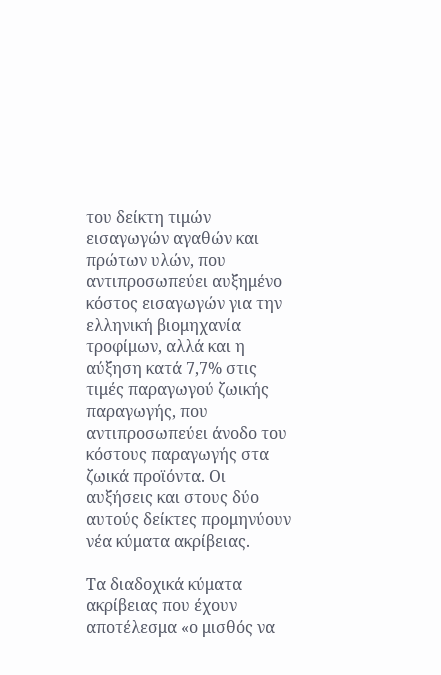του δείκτη τιμών εισαγωγών αγαθών και πρώτων υλών, που αντιπροσωπεύει αυξημένο κόστος εισαγωγών για την ελληνική βιομηχανία τροφίμων, αλλά και η αύξηση κατά 7,7% στις τιμές παραγωγού ζωικής παραγωγής, που αντιπροσωπεύει άνοδο του κόστους παραγωγής στα ζωικά προϊόντα. Οι αυξήσεις και στους δύο αυτούς δείκτες προμηνύουν νέα κύματα ακρίβειας.

Τα διαδοχικά κύματα ακρίβειας που έχουν αποτέλεσμα «ο μισθός να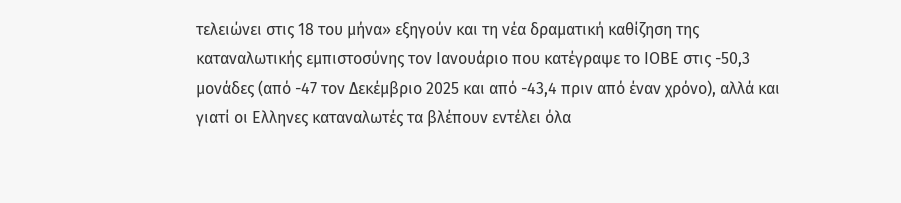τελειώνει στις 18 του μήνα» εξηγούν και τη νέα δραματική καθίζηση της καταναλωτικής εμπιστοσύνης τον Ιανουάριο που κατέγραψε το ΙΟΒΕ στις -50,3 μονάδες (από -47 τον Δεκέμβριο 2025 και από -43,4 πριν από έναν χρόνο), αλλά και γιατί οι Ελληνες καταναλωτές τα βλέπουν εντέλει όλα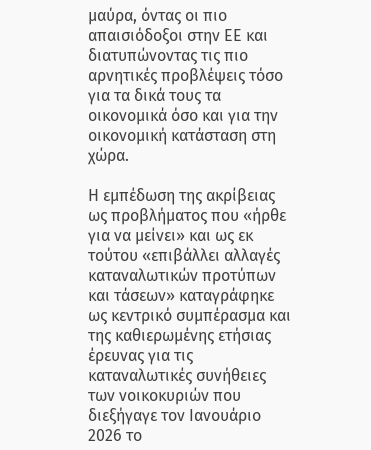μαύρα, όντας οι πιο απαισιόδοξοι στην ΕΕ και διατυπώνοντας τις πιο αρνητικές προβλέψεις τόσο για τα δικά τους τα οικονομικά όσο και για την οικονομική κατάσταση στη χώρα.

Η εμπέδωση της ακρίβειας ως προβλήματος που «ήρθε για να μείνει» και ως εκ τούτου «επιβάλλει αλλαγές καταναλωτικών προτύπων και τάσεων» καταγράφηκε ως κεντρικό συμπέρασμα και της καθιερωμένης ετήσιας έρευνας για τις καταναλωτικές συνήθειες των νοικοκυριών που διεξήγαγε τον Ιανουάριο 2026 το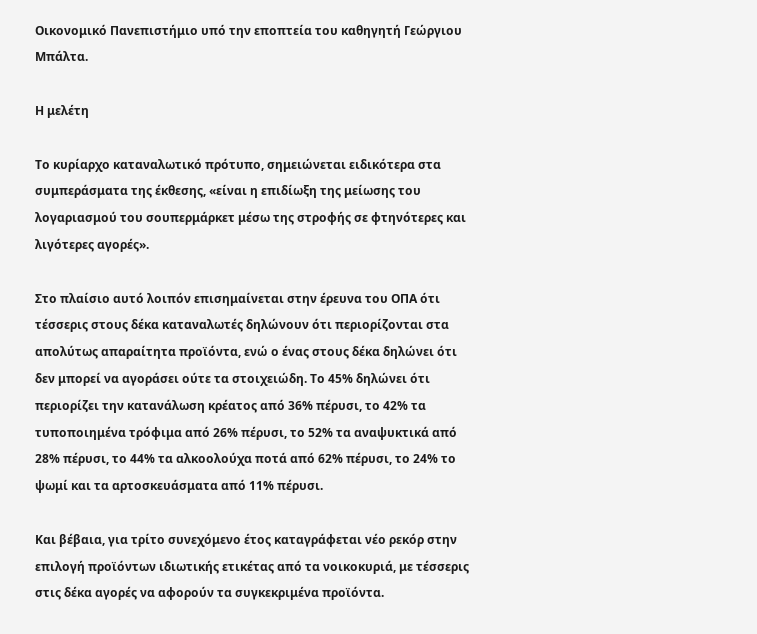Οικονομικό Πανεπιστήμιο υπό την εποπτεία του καθηγητή Γεώργιου Μπάλτα.

Η μελέτη

Το κυρίαρχο καταναλωτικό πρότυπο, σημειώνεται ειδικότερα στα συμπεράσματα της έκθεσης, «είναι η επιδίωξη της μείωσης του λογαριασμού του σουπερμάρκετ μέσω της στροφής σε φτηνότερες και λιγότερες αγορές».

Στο πλαίσιο αυτό λοιπόν επισημαίνεται στην έρευνα του ΟΠΑ ότι τέσσερις στους δέκα καταναλωτές δηλώνουν ότι περιορίζονται στα απολύτως απαραίτητα προϊόντα, ενώ ο ένας στους δέκα δηλώνει ότι δεν μπορεί να αγοράσει ούτε τα στοιχειώδη. Το 45% δηλώνει ότι περιορίζει την κατανάλωση κρέατος από 36% πέρυσι, το 42% τα τυποποιημένα τρόφιμα από 26% πέρυσι, το 52% τα αναψυκτικά από 28% πέρυσι, το 44% τα αλκοολούχα ποτά από 62% πέρυσι, το 24% το ψωμί και τα αρτοσκευάσματα από 11% πέρυσι.

Και βέβαια, για τρίτο συνεχόμενο έτος καταγράφεται νέο ρεκόρ στην επιλογή προϊόντων ιδιωτικής ετικέτας από τα νοικοκυριά, με τέσσερις στις δέκα αγορές να αφορούν τα συγκεκριμένα προϊόντα.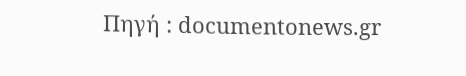Πηγή : documentonews.gr